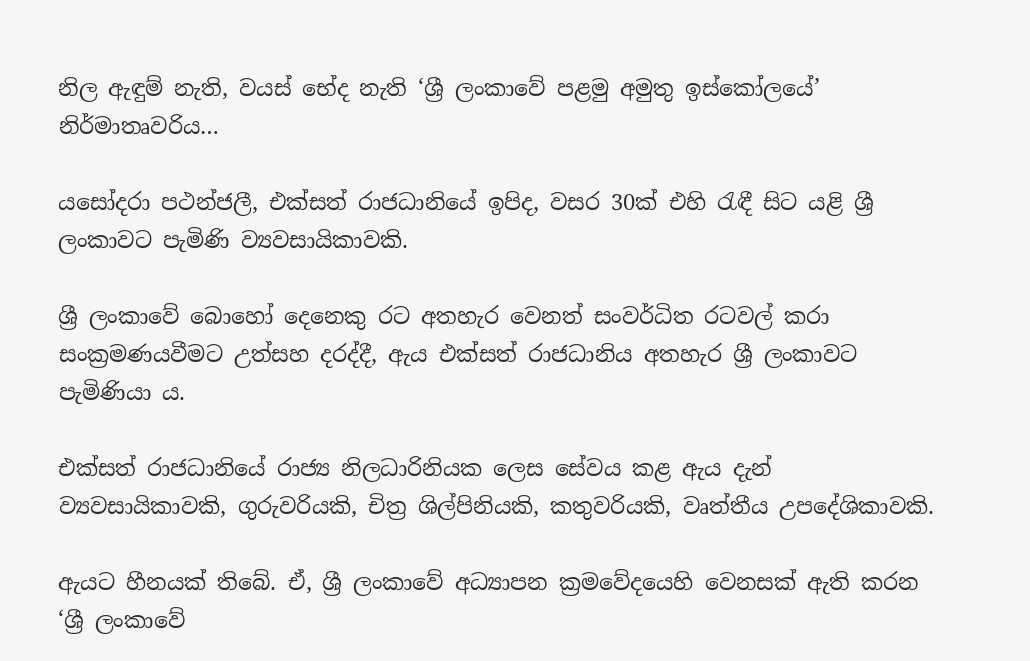නිල ඇඳුම් නැති, වයස් භේද නැති ‘ශ්‍රී ලංකාවේ පළමු අමුතු ඉස්කෝලයේ’ නිර්මාතෘවරිය…

යසෝදරා පථන්ජලී, එක්සත් රාජධානියේ ඉපිද, වසර 30ක් එහි රැඳී සිට යළි ශ්‍රී ලංකාවට පැමිණි ව්‍යවසායිකාවකි.

ශ්‍රී ලංකාවේ බොහෝ දෙනෙකු රට අතහැර වෙනත් සංවර්ධිත රටවල් කරා සංක්‍රමණයවීමට උත්සහ දරද්දී, ඇය එක්සත් රාජධානිය අතහැර ශ්‍රී ලංකාවට පැමිණියා ය.

එක්සත් රාජධානියේ රාජ්‍ය නිලධාරිනියක ලෙස සේවය කළ ඇය දැන් ව්‍යවසායිකාවකි, ගුරුවරියකි, චිත්‍ර ශිල්පිනියකි, කතුවරියකි, වෘත්තීය උපදේශිකාවකි.

ඇයට හීනයක් තිබේ. ඒ, ශ්‍රී ලංකාවේ අධ්‍යාපන ක්‍රමවේදයෙහි වෙනසක් ඇති කරන ‘ශ්‍රී ලංකාවේ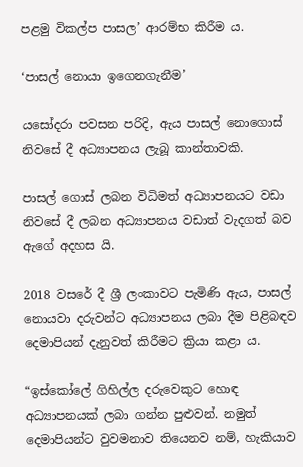පළමු විකල්ප පාසල’ ආරම්භ කිරීම ය.

‘පාසල් නොයා ඉගෙනගැනීම’

යසෝදරා පවසන පරිදි, ඇය පාසල් නොගොස් නිවසේ දී අධ්‍යාපනය ලැබූ කාන්තාවකි.

පාසල් ගොස් ලබන විධිමත් අධ්‍යාපනයට වඩා නිවසේ දී ලබන අධ්‍යාපනය වඩාත් වැදගත් බව ඇගේ අදහස යි.

2018 වසරේ දී ශ්‍රී ලංකාවට පැමිණි ඇය, පාසල් නොයවා දරුවන්ට අධ්‍යාපනය ලබා දීම පිළිබඳව දෙමාපියන් දැනුවත් කිරීමට ක්‍රියා කළා ය.

“ඉස්කෝලේ ගිහිල්ල දරුවෙකුට හොඳ අධ්‍යාපනයක් ලබා ගන්න පුළුවන්. නමුත් දෙමාපියන්ට වුවමනාව තියෙනව නම්, හැකියාව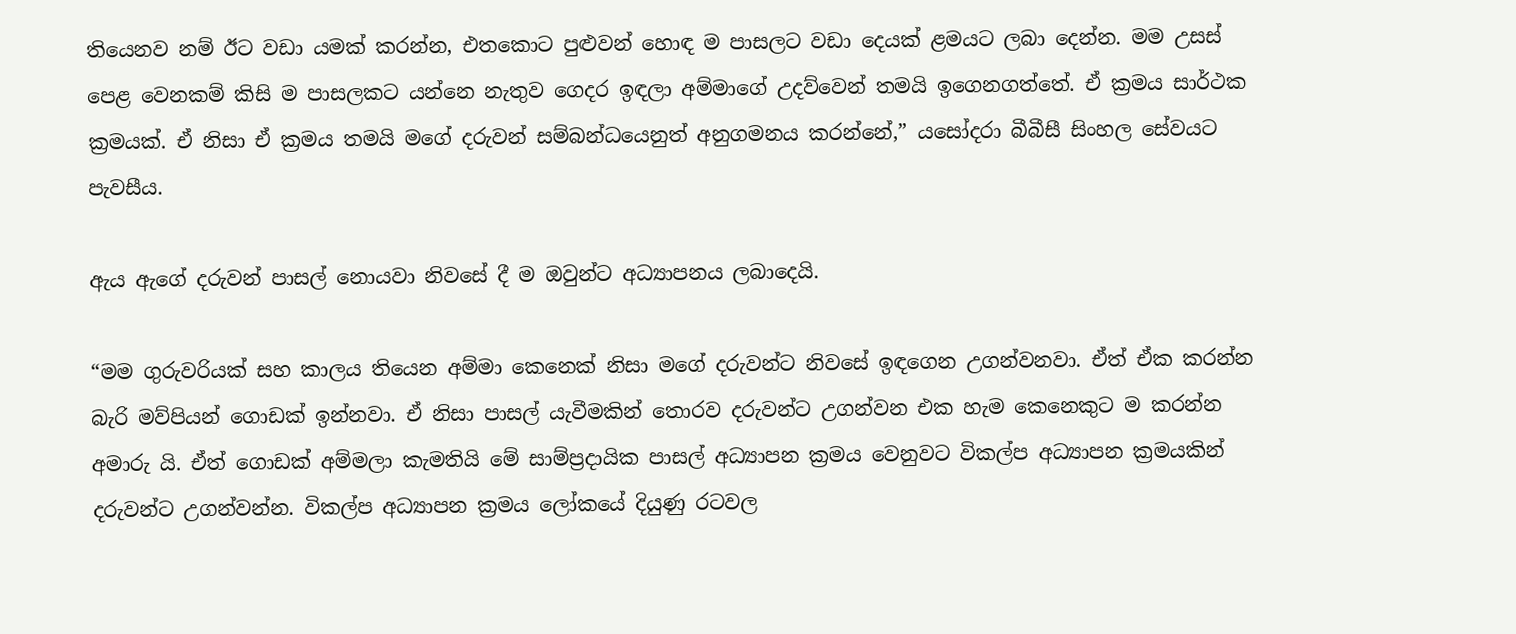තියෙනව නම් ඊට වඩා යමක් කරන්න, එතකොට පුළුවන් හොඳ ම පාසලට වඩා දෙයක් ළමයට ලබා දෙන්න. මම උසස් පෙළ වෙනකම් කිසි ම පාසලකට යන්නෙ නැතුව ගෙදර ඉඳලා අම්මාගේ උදව්වෙන් තමයි ඉගෙනගත්තේ. ඒ ක්‍රමය සාර්ථක ක්‍රමයක්. ඒ නිසා ඒ ක්‍රමය තමයි මගේ දරුවන් සම්බන්ධයෙනුත් අනුගමනය කරන්නේ,” යසෝදරා බීබීසී සිංහල සේවයට පැවසීය.

ඇය ඇගේ දරුවන් පාසල් නොයවා නිවසේ දී ම ඔවුන්ට අධ්‍යාපනය ලබාදෙයි.

“මම ගුරුවරියක් සහ කාලය තියෙන අම්මා කෙනෙක් නිසා මගේ දරුවන්ට නිවසේ ඉඳගෙන උගන්වනවා. ඒත් ඒක කරන්න බැරි මව්පියන් ගොඩක් ඉන්නවා. ඒ නිසා පාසල් යැවීමකින් තොරව දරුවන්ට උගන්වන එක හැම කෙනෙකුට ම කරන්න අමාරු යි. ඒත් ගොඩක් අම්මලා කැමතියි මේ සාම්ප්‍රදායික පාසල් අධ්‍යාපන ක්‍රමය වෙනුවට විකල්ප අධ්‍යාපන ක්‍රමයකින් දරුවන්ට උගන්වන්න. විකල්ප අධ්‍යාපන ක්‍රමය ලෝකයේ දියුණු රටවල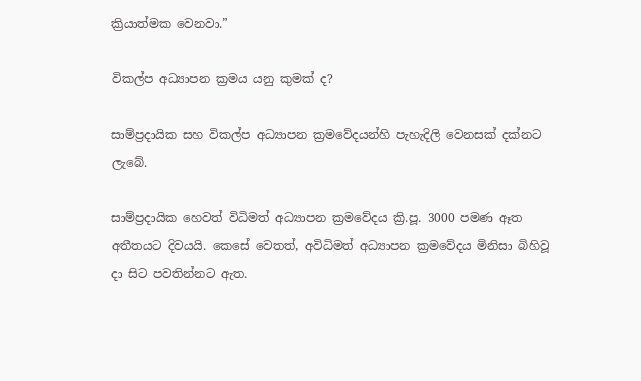ක්‍රියාත්මක වෙනවා.”

විකල්ප අධ්‍යාපන ක්‍රමය යනු කුමක් ද?

සාම්ප්‍රදායික සහ විකල්ප අධ්‍යාපන ක්‍රමවේදයන්හි පැහැදිලි වෙනසක් දක්නට ලැබේ.

සාම්ප්‍රදායික හෙවත් විධිමත් අධ්‍යාපන ක්‍රමවේදය ක්‍රි.පූ. 3000 පමණ ඈත අතීතයට දිවයයි. කෙසේ වෙතත්, අවිධිමත් අධ්‍යාපන ක්‍රමවේදය මිනිසා බිහිවූ දා සිට පවතින්නට ඇත.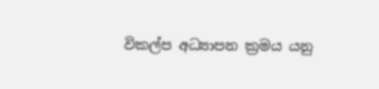විකල්ප අධ්‍යාපන ක්‍රමය යනු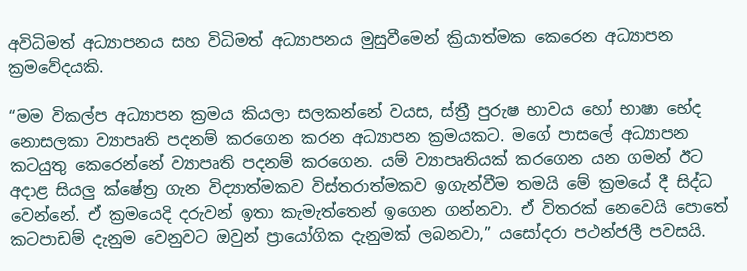අවිධිමත් අධ්‍යාපනය සහ විධිමත් අධ්‍යාපනය මුසුවීමෙන් ක්‍රියාත්මක කෙරෙන අධ්‍යාපන ක්‍රමවේදයකි.

“මම විකල්ප අධ්‍යාපන ක්‍රමය කියලා සලකන්නේ වයස, ස්ත්‍රී පුරුෂ භාවය හෝ භාෂා භේද නොසලකා ව්‍යාපෘති පදනම් කරගෙන කරන අධ්‍යාපන ක්‍රමයකට. මගේ පාසලේ අධ්‍යාපන කටයුතු කෙරෙන්නේ ව්‍යාපෘති පදනම් කරගෙන. යම් ව්‍යාපෘතියක් කරගෙන යන ගමන් ඊට අදාළ සියලු ක්ෂේත්‍ර ගැන විද්‍යාත්මකව විස්තරාත්මකව ඉගැන්වීම තමයි මේ ක්‍රමයේ දී සිද්ධ වෙන්නේ. ඒ ක්‍රමයෙදි දරුවන් ඉතා කැමැත්තෙන් ඉගෙන ගන්නවා. ඒ විතරක් නෙවෙයි පොතේ කටපාඩම් දැනුම වෙනුවට ඔවුන් ප්‍රායෝගික දැනුමක් ලබනවා,” යසෝදරා පථන්ජලී පවසයි.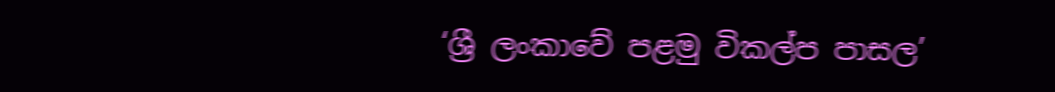‘ශ්‍රී ලංකාවේ පළමු විකල්ප පාසල’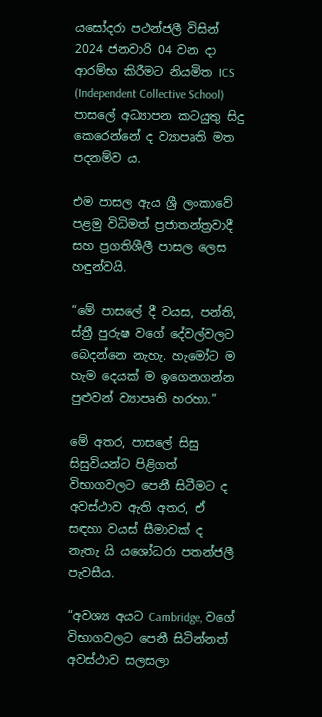යසෝදරා පථන්ජලී විසින් 2024 ජනවාරි 04 වන දා ආරම්භ කිරීමට නියමිත ICS (Independent Collective School) පාසලේ අධ්‍යාපන කටයුතු සිදු කෙරෙන්නේ ද ව්‍යාපෘති මත පදනම්ව ය.

එම පාසල ඇය ශ්‍රී ලංකාවේ පළමු විධිමත් ප්‍රජාතන්ත්‍රවාදී සහ ප්‍රගතිශීලී පාසල ලෙස හඳුන්වයි.

“මේ පාසලේ දී වයස, පන්ති, ස්ත්‍රී පුරුෂ වගේ දේවල්වලට බෙදන්නෙ නැහැ. හැමෝට ම හැම දෙයක් ම ඉගෙනගන්න පුළුවන් ව්‍යාපෘති හරහා.”

මේ අතර, පාසලේ සිසු සිසුවියන්ට පිළිගත් විභාගවලට පෙනී සිටීමට ද අවස්ථාව ඇති අතර, ඒ සඳහා වයස් සීමාවක් ද නැතැ යි යශෝධරා පතන්ජලී පැවසීය.

“අවශ්‍ය අයට Cambridge, වගේ විභාගවලට පෙනී සිටින්නත් අවස්ථාව සලසලා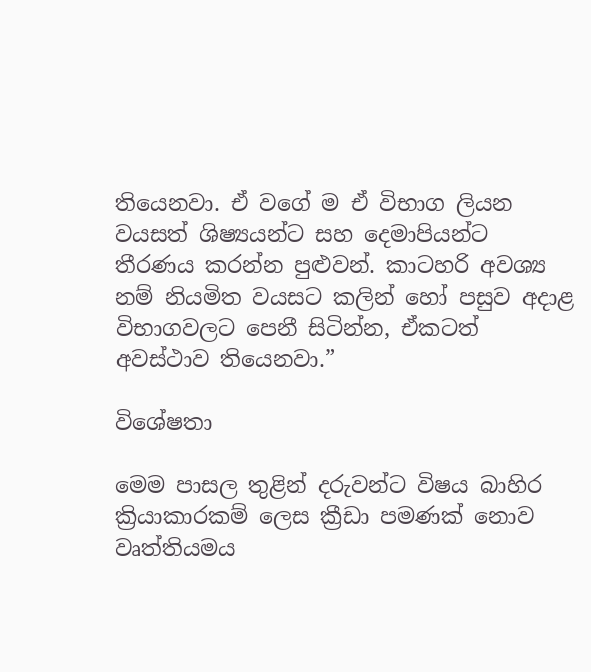තියෙනවා‍. ඒ වගේ ම ඒ විභාග ලියන වයසත් ශිෂ්‍යයන්ට සහ දෙමාපියන්ට තීරණය කරන්න පුළුවන්. කාටහරි අවශ්‍ය නම් නියමිත වයසට කලින් හෝ පසුව අදාළ විභාගවලට පෙනී සිටින්න, ඒකටත් අවස්ථාව තියෙනවා.”

විශේෂතා

මෙම පාසල තුළින් දරුවන්ට විෂය බාහිර ක්‍රියාකාරකම් ලෙස ක්‍රීඩා පමණක් නොව වෘත්තියමය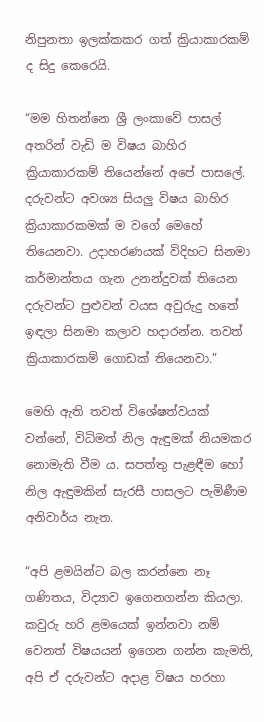නිපුනතා ඉලක්කකර ගත් ක්‍රියාකාරකම් ද සිදු කෙරෙයි.

“මම හිතන්නෙ ශ්‍රී ලංකාවේ පාසල් අතරින් වැඩි ම විෂය බාහිර ක්‍රියාකාරකම් තියෙන්නේ අපේ පාසලේ. දරුවන්ට අවශ්‍ය සියලු විෂය බාහිර ක්‍රියාකාරකමක් ම වගේ මෙහේ තියෙනවා. උදාහරණයක් විදිහට සිනමා කර්මාන්තය ගැන උනන්දුවක් තියෙන දරුවන්ට පුළුවන් වයස අවුරුදු හතේ ඉඳලා සිනමා කලාව හදාරන්න. තවත් ක්‍රියාකාරකම් ගොඩක් තියෙනවා.”

මෙහි ඇති තවත් විශේෂත්වයක් වන්නේ, විධිමත් නිල ඇඳුමක් නියමකර නොමැති වීම ය. සපත්තු පැළඳීම හෝ නිල ඇඳුමකින් සැරසී පාසලට පැමිණීම අනිවාර්ය නැත.

“අපි ළමයින්ට බල කරන්නෙ නෑ ගණිතය, විද්‍යාව ඉගෙනගන්න කියලා. කවුරු හරි ළමයෙක් ඉන්නවා නම් වෙනත් විෂයයන් ඉගෙන ගන්න කැමති, අපි ඒ දරුවන්ට අදාළ විෂය හරහා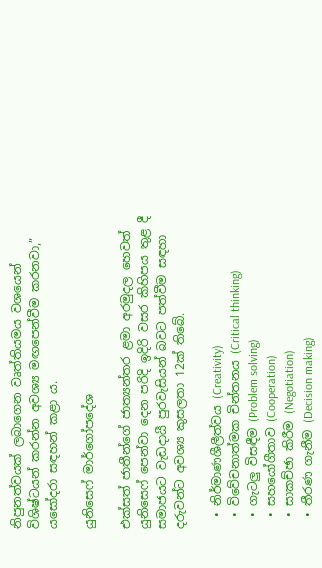නිපුනත්වයක් ලබාගෙන වෘත්තියමය වශයෙන් විශිෂ්ටයන් කරන්න අවශ්‍ය මඟපෙන්වීම කරනවා,” යසෝදරා සඳහන් කළා ය.

යුනිසෙෆ් මාර්ගෝපදේශ

එක්සත් ජාතීන්ගේ ජාත්‍යන්තර ළමා අරමුදල හෙවත් යුනිසෙෆ් පෙන්වා දෙන පරිදි ඉදිරි වසර කිහිපය තුළ දී සමාජයට වැඩදායී පුරවැසියන් බවට පත්වීම සඳහා දරුවන්ට අවශ්‍ය කුසලතා 12ක් තිබේ.

  • නිර්මාණශීලීත්වය (Creativity)
  • විවේචනාත්මක චින්තනය (Critical thinking)
  • ගැටලු විසඳීම (Problem solving)
  • සහයෝගීතාව (Cooperation)
  • සාකච්ඡා කිරීම (Negotiation)
  • තීරණ ගැනීම (Decision making)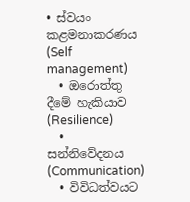• ස්වයං කළමනාකරණය (Self management)
  • ඔරොත්තු දීමේ හැකියාව (Resilience)
  • සන්නිවේදනය (Communication)
  • විවිධත්වයට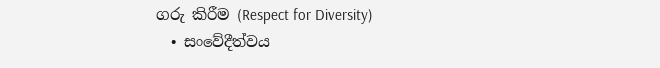ගරු කිරීම (Respect for Diversity)
  • සංවේදීත්වය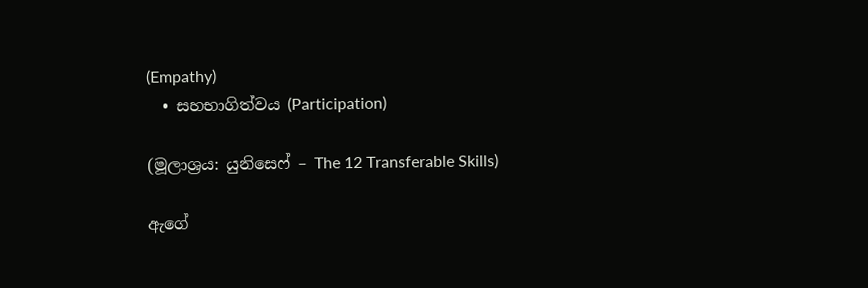(Empathy)
  • සහභාගිත්වය (Participation)

(මූලාශ්‍රය: යුනිසෙෆ් – The 12 Transferable Skills)

ඇගේ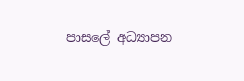පාසලේ අධ්‍යාපන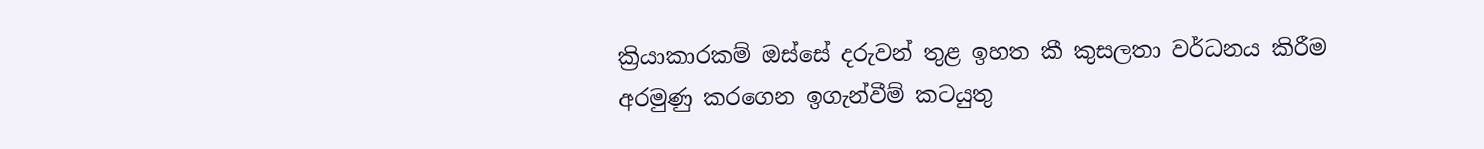ක්‍රියාකාරකම් ඔස්සේ දරුවන් තුළ ඉහත කී කුසලතා වර්ධනය කිරීම අරමුණු කරගෙන ඉගැන්වීම් කටයුතු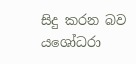සිදු කරන බව යශෝධරා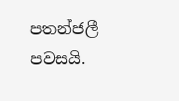පතන්ජලී පවසයි.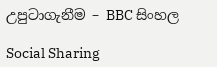උපුටාගැනීම – BBC සිංහල

Social Sharing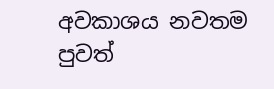අවකාශය නවතම පුවත්